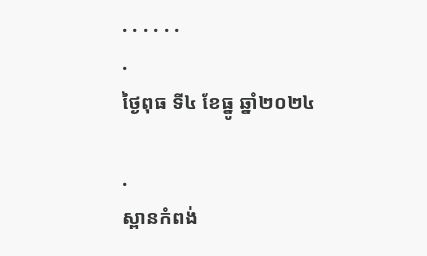. . . . . .
.
ថ្ងៃពុធ ទី៤ ខែធ្នូ ឆ្នាំ២០២៤

.
ស្ពានកំពង់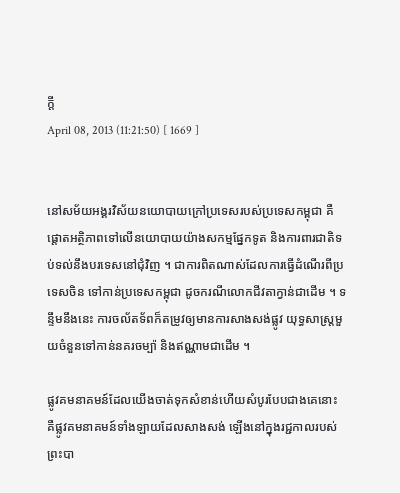ក្ដី
April 08, 2013 (11:21:50) [ 1669 ]


នៅសម័យអង្គរវិស័យនយោបាយក្រៅប្រទេសរបស់ប្រទេសកម្ពុជា គឺផ្ដោតអត្ថិភាពទៅលើនយោបាយយ៉ាងសកម្មផ្នែកទូត និងការពារជាតិទប់ទល់នឹងបរទេសនៅជុំវិញ ។ ជាការពិតណាស់ដែលការធ្វើដំណើរពីប្រទេសចិន ទៅកាន់ប្រទេសកម្ពុជា ដូចករណីលោកជីវតាក្វាន់ជាដើម ។ ទន្ទឹមនឹងនេះ ការចល័តទ័ពក៏តម្រូវឲ្យមានការសាងសង់ផ្លូវ យុទ្ធសាស្ត្រមួយចំនួនទៅកាន់នគរចម្ប៉ា និងឥណ្ណាមជាដើម ។

ផ្លូវគមនាគមន៍ដែលយើងចាត់ទុកសំខាន់ហើយសំបូរបែបជាងគេនោះ គឺផ្លូវគមនាគមន៍ទាំងឡាយដែលសាងសង់ ឡើងនៅក្នុងរជ្ជកាលរបស់ព្រះបា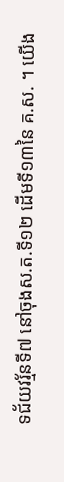ទជ័យវរ្ម័នទី៧ នៅចុងស.ត.ទី១២ ដើមទី១៣នៃ គ.ស. ។ យើង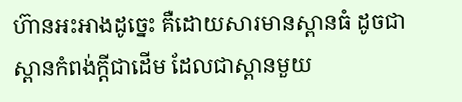ហ៊ានអះអាងដូច្នេះ គឺដោយសារមានស្ពានធំ ដូចជាស្ពានកំពង់ក្ដីជាដើម ដែលជាស្ពានមួយ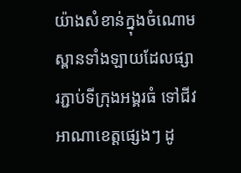យ៉ាងសំខាន់ក្នុងចំណោមស្ពានទាំងឡាយដែលផ្សារភ្ជាប់ទីក្រុងអង្គរធំ ទៅជីវអាណាខេត្តផ្សេងៗ ដូ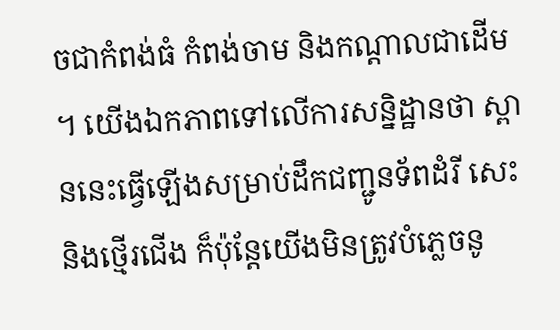ចជាកំពង់ធំ កំពង់ចាម និងកណ្ដាលជាដើម ។ យើងឯកភាពទៅលើការសន្និដ្ឋានថា ស្ពាននេះធ្វើឡើងសម្រាប់ដឹកជញ្ជូនទ័ពដំរី សេះ និងថ្មើរជើង ក៏ប៉ុន្តែយើងមិនត្រូវបំភ្លេចនូ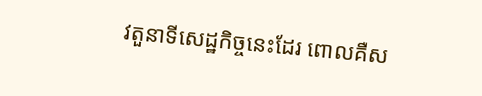វតួនាទីសេដ្ឋកិច្ចនេះដែរ ពោលគឺស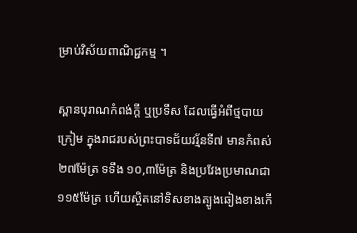ម្រាប់វិស័យពាណិជ្ជកម្ម ។

ស្ពានបុរាណកំពង់ក្ដី ឬប្រទឹស ដែលធ្វើអំពីថ្មបាយក្រៀម ក្នុងរាជរបស់ព្រះបាទជ័យវរ្ម័នទី៧ មានកំពស់ ២៧ម៉ែត្រ ទទឹង ១០,៣ម៉ែត្រ និងប្រវែងប្រមាណជា ១១៥ម៉ែត្រ ហើយស្ថិតនៅទិសខាងត្បូងឆៀងខាងកើ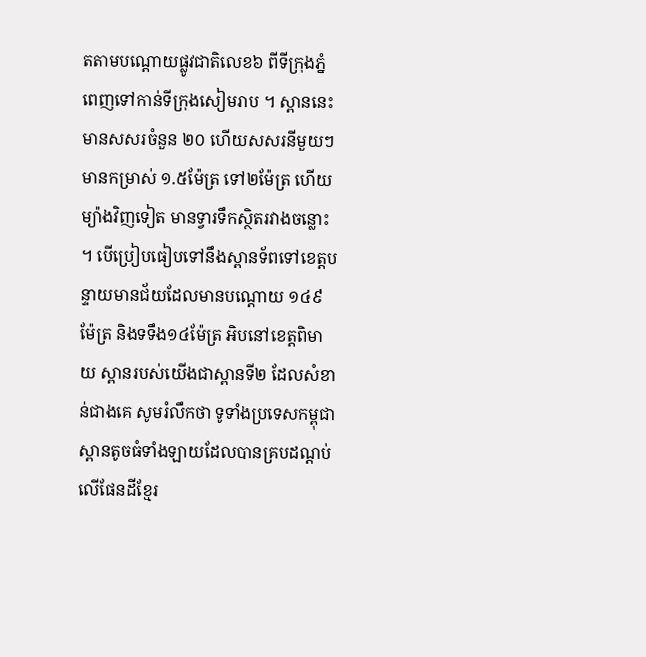តតាមបណ្ដោយផ្លូវជាតិលេខ៦ ពីទីក្រុងភ្នំពេញទៅកាន់ទីក្រុងសៀមរាប ។ ស្ពាននេះមានសសរចំនួន ២០ ហើយសសរនីមួយៗមានកម្រាស់ ១.៥ម៉ែត្រ ទៅ២ម៉ែត្រ ហើយម្យ៉ាងវិញទៀត មានទ្វារទឹកស្ថិតរវាងចន្លោះ។ បើប្រៀបធៀបទៅនឹងស្ពានទ័ពទៅខេត្តបន្ទាយមានជ័យដែលមានបណ្ដោយ ១៤៩ម៉ែត្រ និងទទឹង១៤ម៉ែត្រ អិបនៅខេត្តពិមាយ ស្ពានរបស់យើងជាស្ពានទី២ ដែលសំខាន់ជាងគេ សូមរំលឹកថា ទូទាំងប្រទេសកម្ពុជា ស្ពានតូចធំទាំងឡាយដែលបានគ្របដណ្ដប់លើផែនដីខ្មែរ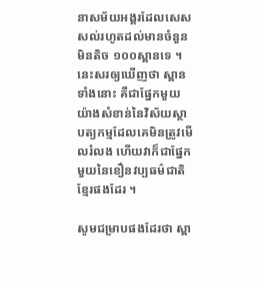នាសម័យអង្គរដែលសេសសល់រហូតដល់មានចំនួនមិនតិច ១០០ស្ពានទេ ។ នេះសរឲ្យឃើញថា ស្ពានទាំងនោះ គឺជាផ្នែកមួយយ៉ាងសំខាន់នៃវិស័យស្ថាបត្យកម្មដែលគេមិនត្រូវមើលរំលង ហើយវាក៏ជាផ្នែកមួយនៃខឿនវប្បធម៌ជាតិខ្មែរផងដែរ ។

សូមជម្រាបផងដែរថា ស្ពា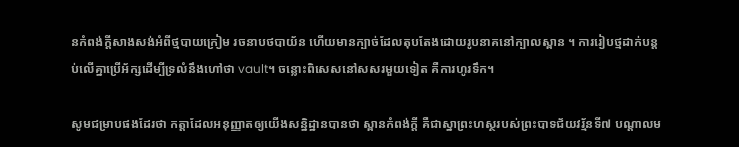នកំពង់ក្ដីសាងសង់អំពីថ្មបាយក្រៀម រចនាបថបាយ័ន ហើយមានក្បាច់ដែលតុបតែងដោយរូបនាគនៅក្បាលស្ពាន ។ ការរៀបថ្មដាក់បន្តប់លើគ្នាប្រើអ័ក្សដើម្បីទ្រលំនឹងហៅថា vault។ ចន្លោះពិសេសនៅសសរមួយទៀត គឺការហូរទឹក។

សូមជម្រាបផងដែរថា កត្តាដែលអនុញ្ញាតឲ្យយើងសន្និដ្ឋានបានថា ស្ពានកំពង់ក្តី គឺជាស្នាព្រះហស្ថរបស់ព្រះបាទជ័យវរ្ម័នទី៧ បណ្តាលម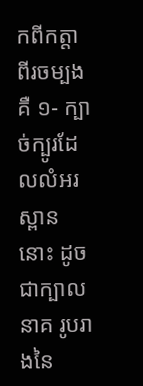កពីកត្តាពីរចម្បង គឺ ១- ក្បាច់ក្បូរដែលលំអរស្ពាននោះ ដូចជាក្បាលនាគ រូបរាងនៃ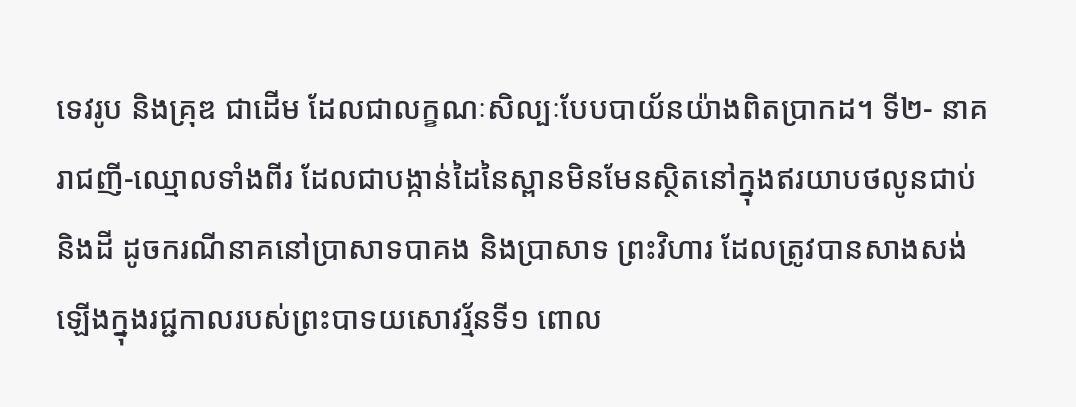ទេវរូប និងគ្រុឌ ជាដើម ដែលជាលក្ខណៈសិល្បៈបែបបាយ័នយ៉ាងពិតប្រាកដ។ ទី២- នាគរាជញី-ឈ្មោលទាំងពីរ ដែលជាបង្កាន់ដៃនៃស្ពានមិនមែនស្ថិតនៅក្នុងឥរយាបថលូនជាប់និងដី ដូចករណីនាគនៅប្រាសាទបាគង និងប្រាសាទ ព្រះវិហារ ដែលត្រូវបានសាងសង់ឡើងក្នុងរជ្ជកាលរបស់ព្រះបាទយសោវរ្ម័នទី១ ពោល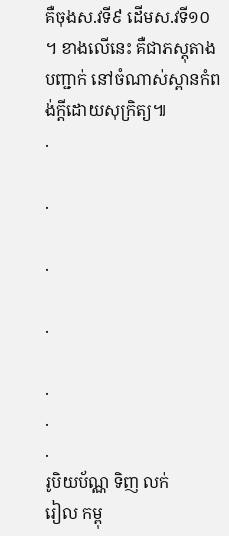គឺចុងស.វទី៩ ដើមស.វទី១០។ ខាងលើនេះ គឺជាភស្តុតាងបញ្ជាក់ នៅចំណាស់ស្ពានកំពង់ក្តីដោយសុក្រិត្យ៕
.

.

.

.

.
.
.
រូបិយប័ណ្ណ ទិញ លក់
រៀល កម្ពុ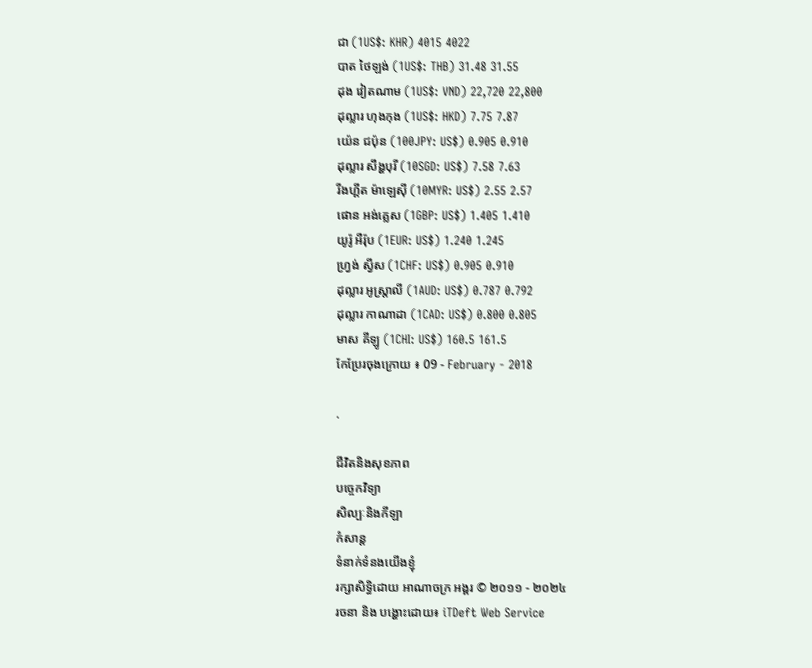ជា (1US$: KHR) 4015 4022
បាត ថៃឡង់ (1US$: THB) 31.48 31.55
ដុង វៀតណាម (1US$: VND) 22,720 22,800
ដុល្លារ ហុងកុង (1US$: HKD) 7.75 7.87
យ៉េន ជប៉ុន (100JPY: US$) 0.905 0.910
ដុល្លារ សឹង្ហបុរី (10SGD: US$) 7.58 7.63
រីងហ្គីត ម៉ាឡេស៊ី (10MYR: US$) 2.55 2.57
ផោន អង់គ្លេស (1GBP: US$) 1.405 1.410
យូរ៉ូ អឺរ៉ុប (1EUR: US$) 1.240 1.245
ហ្វ្រង់ ស្វីស (1CHF: US$) 0.905 0.910
ដុល្លារ អូស្ត្រាលី (1AUD: US$) 0.787 0.792
ដុល្លារ កាណាដា (1CAD: US$) 0.800 0.805
មាស គីឡូ (1CHI: US$) 160.5 161.5
កែប្រែរចុងក្រោយ ៖ 09 - February - 2018

.

ជីវិតនិងសុខភាព
បច្ចេកវិទ្យា
សិល្បៈនិងកីឡា
កំសាន្ត
ទំនាក់ទំនងយើងខ្ញុំ
រក្សាសិទ្ធិដោយ អាណាចក្រ អង្គរ © ២០១១ - ២០២៤
រចនា និង បង្ហោះដោយ៖ iTDeft Web Service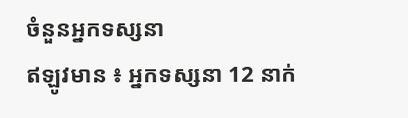ចំនួនអ្នកទស្សនា
ឥឡូវមាន ៖ អ្នកទស្សនា 12 នាក់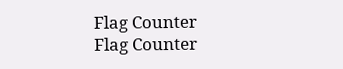Flag Counter
Flag Counter